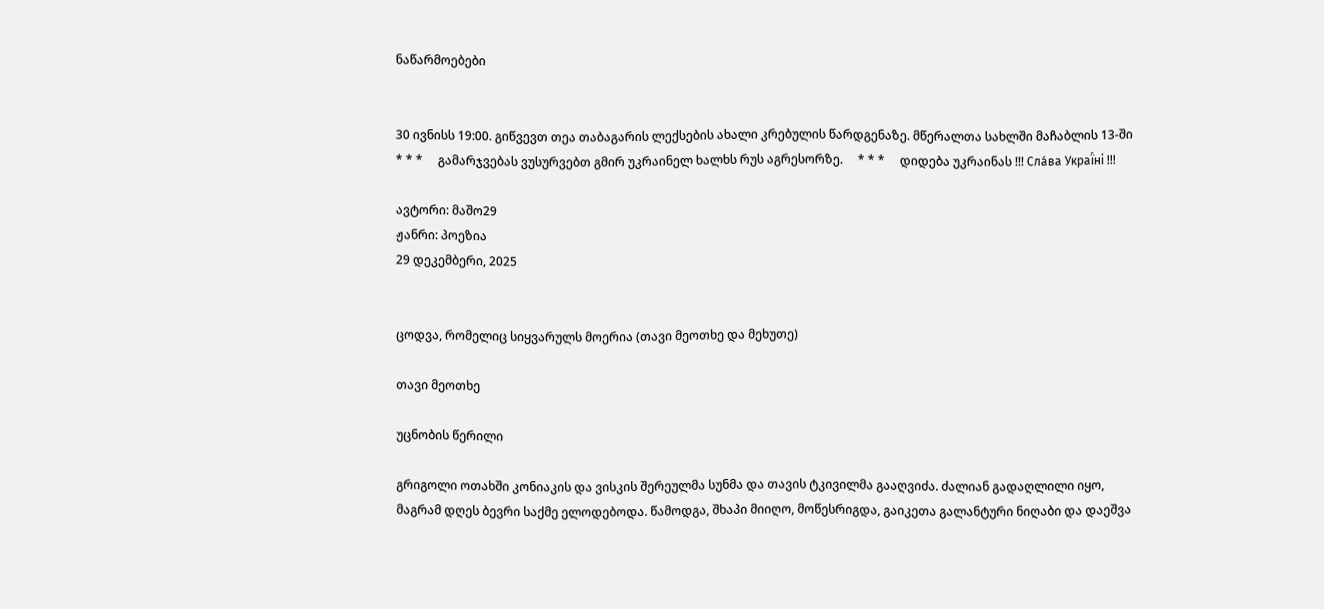ნაწარმოებები


30 ივნისს 19:00. გიწვევთ თეა თაბაგარის ლექსების ახალი კრებულის წარდგენაზე. მწერალთა სახლში მაჩაბლის 13-ში     * * *     გამარჯვებას ვუსურვებთ გმირ უკრაინელ ხალხს რუს აგრესორზე.     * * *     დიდება უკრაინას !!! Сла́ва Украї́ні !!!

ავტორი: მაშო29
ჟანრი: პოეზია
29 დეკემბერი, 2025


ცოდვა, რომელიც სიყვარულს მოერია (თავი მეოთხე და მეხუთე)

თავი მეოთხე

უცნობის წერილი

გრიგოლი ოთახში კონიაკის და ვისკის შერეულმა სუნმა და თავის ტკივილმა გააღვიძა. ძალიან გადაღლილი იყო, მაგრამ დღეს ბევრი საქმე ელოდებოდა. წამოდგა, შხაპი მიიღო, მოწესრიგდა, გაიკეთა გალანტური ნიღაბი და დაეშვა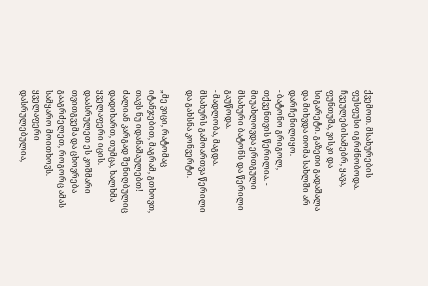ქვემოთ. მსახურების ფუსფუსი იგრძნობოდა. ჩვეულებისამებრ, ყავა, ფუნთუშა, ვისკი და სიგარეტი. გაზეთი გადაშალა და მიხვდა თომა სახლში არ დარჩენილიყო.
- ბატონო გრიგოლ, თქვენთვის წერილია. - მიუახლოვდა ერთგული მსახური ბატონს და წერილი გაუწოდა.
- მადლობა, მაგდა.
მსახურს გამოართვა წერილი და გახსნა კონვერტი.

„მე ვიცი, რატომაც იტანჯებით, მაგრამ, გთხოვთ, თავს ნუ იდანაშაულებთ!
ძალიან კარგად შენიღბულიც დადიხართ, თუმცა, ხალხმა ყველაფერი იცის.
დაასრულეთ ეს კოშმარი თვითგვემა და ცხოვრება გააგრძელეთ, როგორც ამას
სამყარო მოითხოვს.
ყველაფერი დასრულებულია,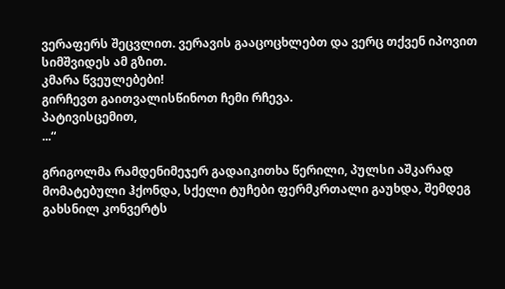ვერაფერს შეცვლით. ვერავის გააცოცხლებთ და ვერც თქვენ იპოვით სიმშვიდეს ამ გზით.
კმარა წვეულებები!
გირჩევთ გაითვალისწინოთ ჩემი რჩევა.
პატივისცემით,
...“

გრიგოლმა რამდენიმეჯერ გადაიკითხა წერილი, პულსი აშკარად მომატებული ჰქონდა, სქელი ტუჩები ფერმკრთალი გაუხდა, შემდეგ გახსნილ კონვერტს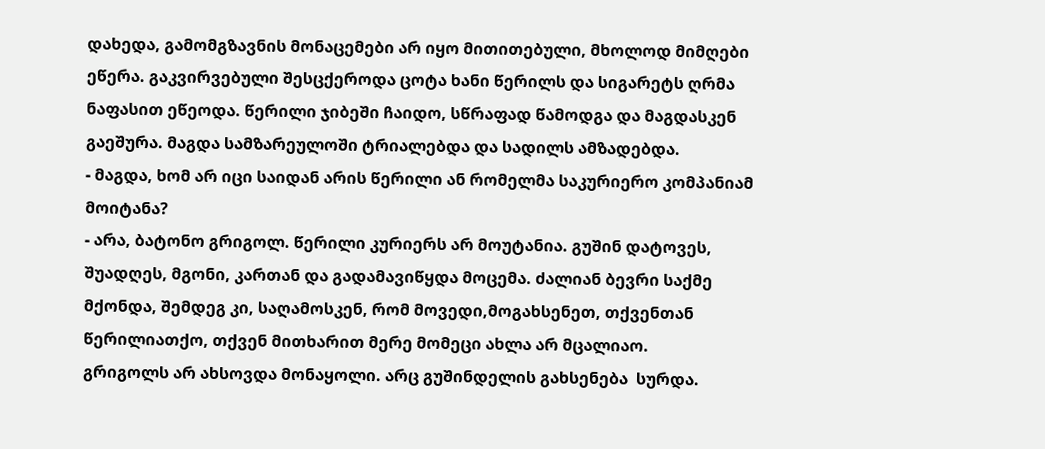დახედა, გამომგზავნის მონაცემები არ იყო მითითებული, მხოლოდ მიმღები ეწერა. გაკვირვებული შესცქეროდა ცოტა ხანი წერილს და სიგარეტს ღრმა ნაფასით ეწეოდა. წერილი ჯიბეში ჩაიდო, სწრაფად წამოდგა და მაგდასკენ გაეშურა. მაგდა სამზარეულოში ტრიალებდა და სადილს ამზადებდა.
- მაგდა, ხომ არ იცი საიდან არის წერილი ან რომელმა საკურიერო კომპანიამ მოიტანა?
- არა, ბატონო გრიგოლ. წერილი კურიერს არ მოუტანია. გუშინ დატოვეს, შუადღეს, მგონი, კართან და გადამავიწყდა მოცემა. ძალიან ბევრი საქმე მქონდა, შემდეგ კი, საღამოსკენ, რომ მოვედი,მოგახსენეთ, თქვენთან წერილიათქო, თქვენ მითხარით მერე მომეცი ახლა არ მცალიაო.
გრიგოლს არ ახსოვდა მონაყოლი. არც გუშინდელის გახსენება  სურდა.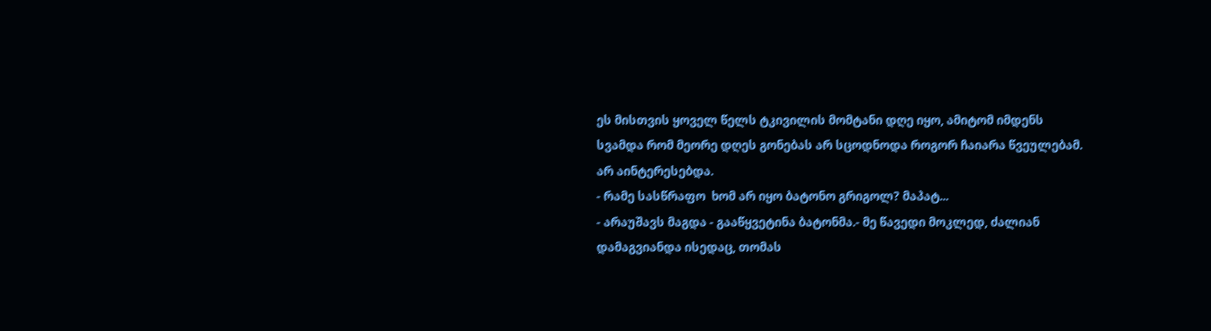ეს მისთვის ყოველ წელს ტკივილის მომტანი დღე იყო, ამიტომ იმდენს სვამდა რომ მეორე დღეს გონებას არ სცოდნოდა როგორ ჩაიარა წვეულებამ. არ აინტერესებდა.
- რამე სასწრაფო  ხომ არ იყო ბატონო გრიგოლ? მაპატ...
- არაუშავს მაგდა - გააწყვეტინა ბატონმა.- მე წავედი მოკლედ, ძალიან დამაგვიანდა ისედაც, თომას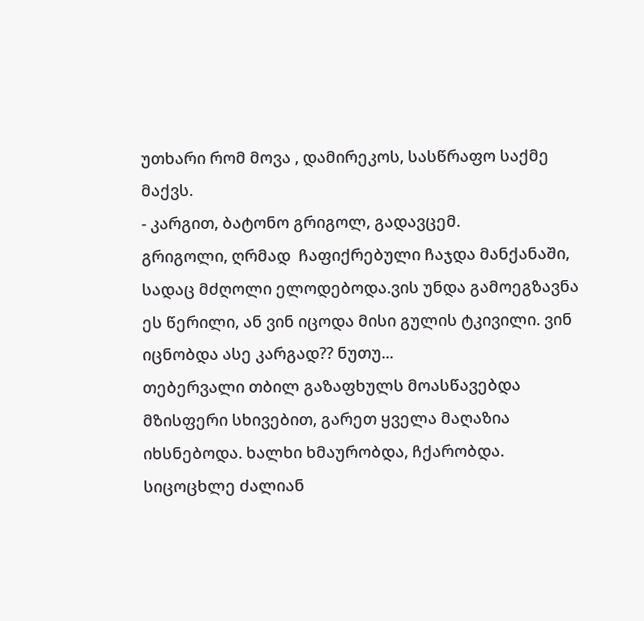უთხარი რომ მოვა , დამირეკოს, სასწრაფო საქმე მაქვს.
- კარგით, ბატონო გრიგოლ, გადავცემ.
გრიგოლი, ღრმად  ჩაფიქრებული ჩაჯდა მანქანაში, სადაც მძღოლი ელოდებოდა.ვის უნდა გამოეგზავნა ეს წერილი, ან ვინ იცოდა მისი გულის ტკივილი. ვინ იცნობდა ასე კარგად?? ნუთუ...
თებერვალი თბილ გაზაფხულს მოასწავებდა მზისფერი სხივებით, გარეთ ყველა მაღაზია იხსნებოდა. ხალხი ხმაურობდა, ჩქარობდა. სიცოცხლე ძალიან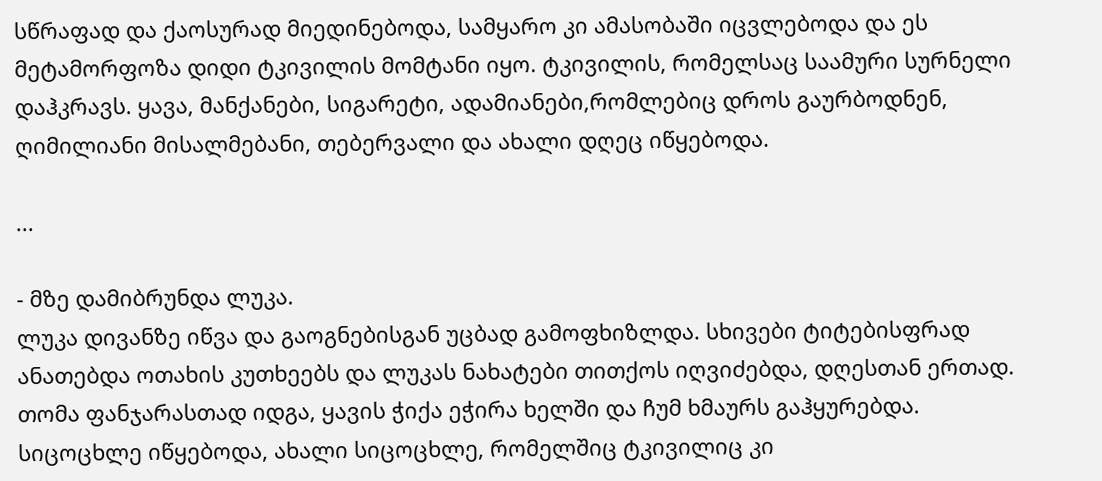სწრაფად და ქაოსურად მიედინებოდა, სამყარო კი ამასობაში იცვლებოდა და ეს მეტამორფოზა დიდი ტკივილის მომტანი იყო. ტკივილის, რომელსაც საამური სურნელი დაჰკრავს. ყავა, მანქანები, სიგარეტი, ადამიანები,რომლებიც დროს გაურბოდნენ, ღიმილიანი მისალმებანი, თებერვალი და ახალი დღეც იწყებოდა.

...

- მზე დამიბრუნდა ლუკა.
ლუკა დივანზე იწვა და გაოგნებისგან უცბად გამოფხიზლდა. სხივები ტიტებისფრად ანათებდა ოთახის კუთხეებს და ლუკას ნახატები თითქოს იღვიძებდა, დღესთან ერთად. თომა ფანჯარასთად იდგა, ყავის ჭიქა ეჭირა ხელში და ჩუმ ხმაურს გაჰყურებდა. სიცოცხლე იწყებოდა, ახალი სიცოცხლე, რომელშიც ტკივილიც კი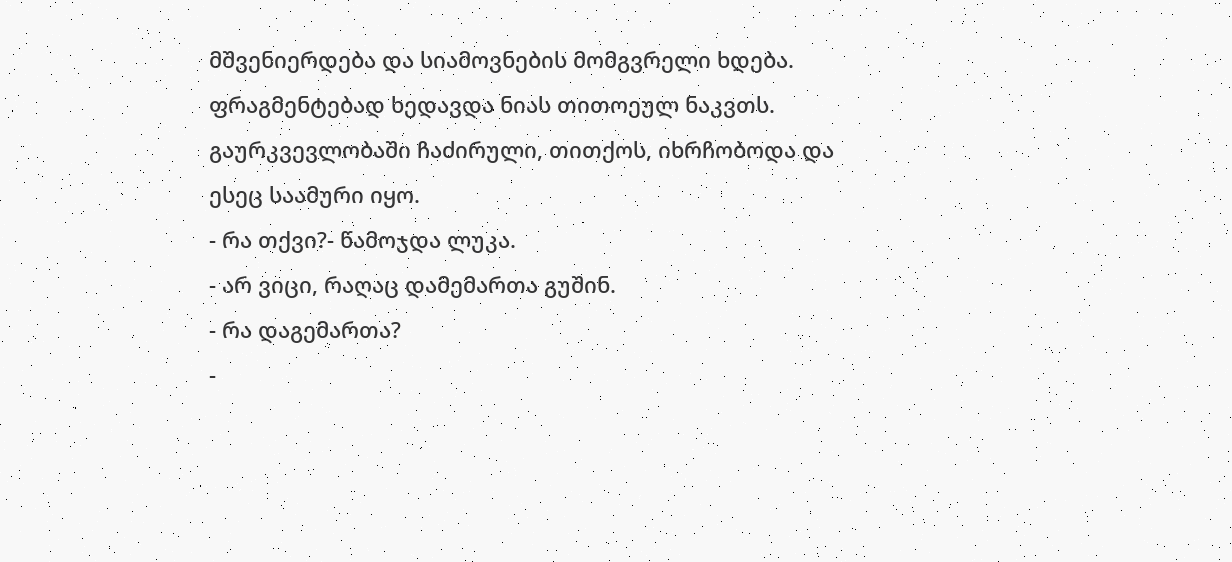მშვენიერდება და სიამოვნების მომგვრელი ხდება. ფრაგმენტებად ხედავდა ნიას თითოეულ ნაკვთს. გაურკვევლობაში ჩაძირული, თითქოს, იხრჩობოდა და ესეც საამური იყო.
- რა თქვი?- წამოჯდა ლუკა.
- არ ვიცი, რაღაც დამემართა გუშინ.
- რა დაგემართა?
-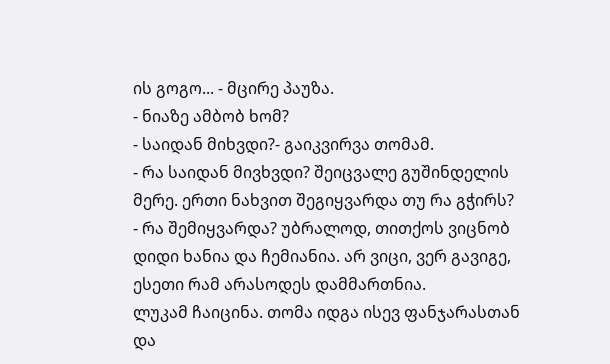ის გოგო... - მცირე პაუზა.
- ნიაზე ამბობ ხომ?
- საიდან მიხვდი?- გაიკვირვა თომამ.
- რა საიდან მივხვდი? შეიცვალე გუშინდელის მერე. ერთი ნახვით შეგიყვარდა თუ რა გჭირს?
- რა შემიყვარდა? უბრალოდ, თითქოს ვიცნობ დიდი ხანია და ჩემიანია. არ ვიცი, ვერ გავიგე, ესეთი რამ არასოდეს დამმართნია.
ლუკამ ჩაიცინა. თომა იდგა ისევ ფანჯარასთან და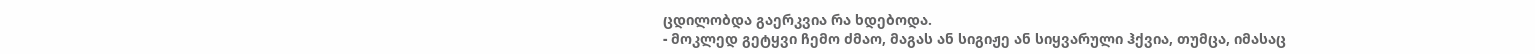ცდილობდა გაერკვია რა ხდებოდა.
- მოკლედ გეტყვი ჩემო ძმაო, მაგას ან სიგიჟე ან სიყვარული ჰქვია, თუმცა, იმასაც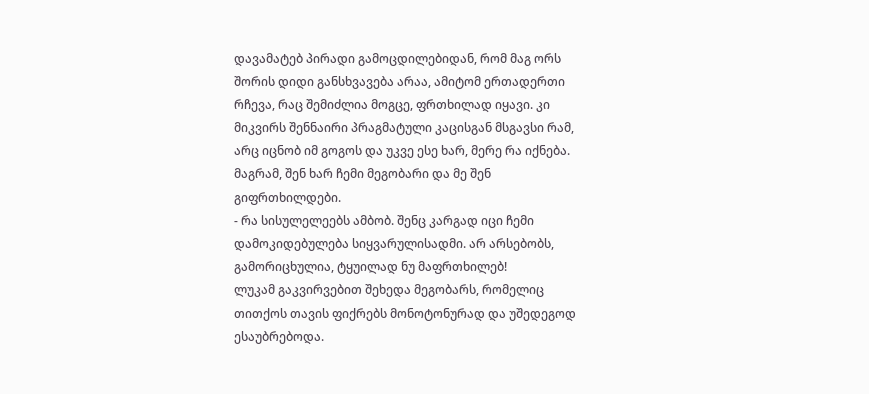დავამატებ პირადი გამოცდილებიდან, რომ მაგ ორს შორის დიდი განსხვავება არაა, ამიტომ ერთადერთი რჩევა, რაც შემიძლია მოგცე, ფრთხილად იყავი. კი მიკვირს შენნაირი პრაგმატული კაცისგან მსგავსი რამ, არც იცნობ იმ გოგოს და უკვე ესე ხარ, მერე რა იქნება. მაგრამ, შენ ხარ ჩემი მეგობარი და მე შენ გიფრთხილდები.
- რა სისულელეებს ამბობ. შენც კარგად იცი ჩემი დამოკიდებულება სიყვარულისადმი. არ არსებობს, გამორიცხულია, ტყუილად ნუ მაფრთხილებ!
ლუკამ გაკვირვებით შეხედა მეგობარს, რომელიც თითქოს თავის ფიქრებს მონოტონურად და უშედეგოდ ესაუბრებოდა.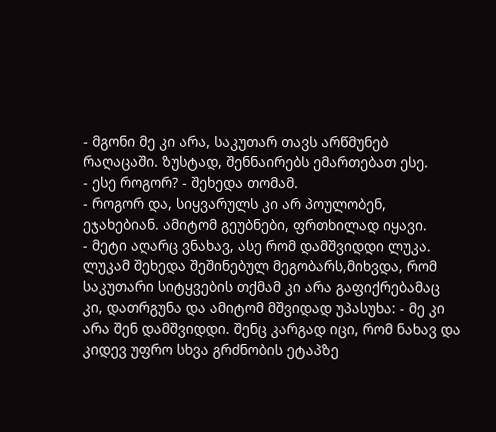- მგონი მე კი არა, საკუთარ თავს არწმუნებ რაღაცაში. ზუსტად, შენნაირებს ემართებათ ესე.
- ესე როგორ? - შეხედა თომამ.
- როგორ და, სიყვარულს კი არ პოულობენ, ეჯახებიან. ამიტომ გეუბნები, ფრთხილად იყავი.
- მეტი აღარც ვნახავ, ასე რომ დამშვიდდი ლუკა.
ლუკამ შეხედა შეშინებულ მეგობარს,მიხვდა, რომ საკუთარი სიტყვების თქმამ კი არა გაფიქრებამაც კი, დათრგუნა და ამიტომ მშვიდად უპასუხა: - მე კი არა შენ დამშვიდდი. შენც კარგად იცი, რომ ნახავ და კიდევ უფრო სხვა გრძნობის ეტაპზე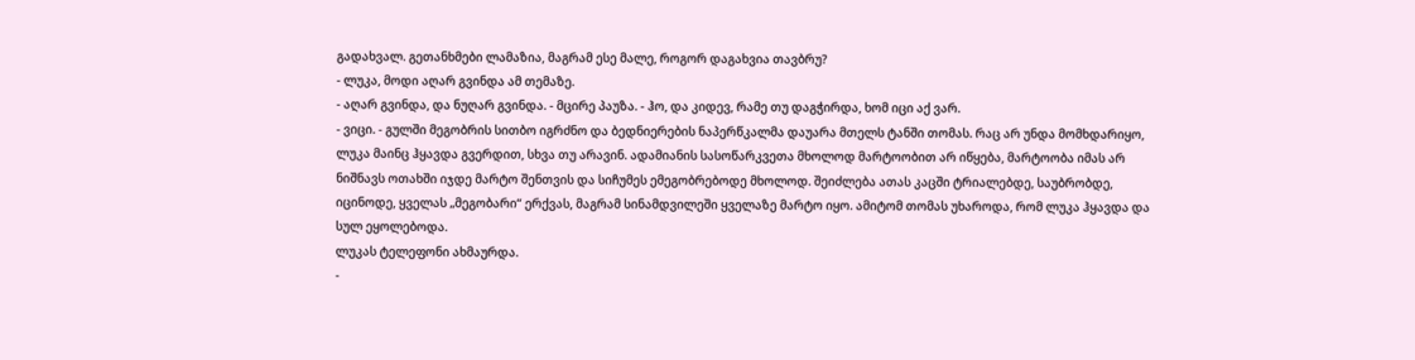გადახვალ. გეთანხმები ლამაზია, მაგრამ ესე მალე, როგორ დაგახვია თავბრუ?
- ლუკა, მოდი აღარ გვინდა ამ თემაზე.
- აღარ გვინდა, და ნუღარ გვინდა. - მცირე პაუზა. - ჰო, და კიდევ, რამე თუ დაგჭირდა, ხომ იცი აქ ვარ.
- ვიცი. - გულში მეგობრის სითბო იგრძნო და ბედნიერების ნაპერწკალმა დაუარა მთელს ტანში თომას. რაც არ უნდა მომხდარიყო, ლუკა მაინც ჰყავდა გვერდით, სხვა თუ არავინ. ადამიანის სასოწარკვეთა მხოლოდ მარტოობით არ იწყება, მარტოობა იმას არ ნიშნავს ოთახში იჯდე მარტო შენთვის და სიჩუმეს ემეგობრებოდე მხოლოდ. შეიძლება ათას კაცში ტრიალებდე, საუბრობდე, იცინოდე, ყველას „მეგობარი“ ერქვას, მაგრამ სინამდვილეში ყველაზე მარტო იყო. ამიტომ თომას უხაროდა, რომ ლუკა ჰყავდა და სულ ეყოლებოდა.
ლუკას ტელეფონი ახმაურდა.
-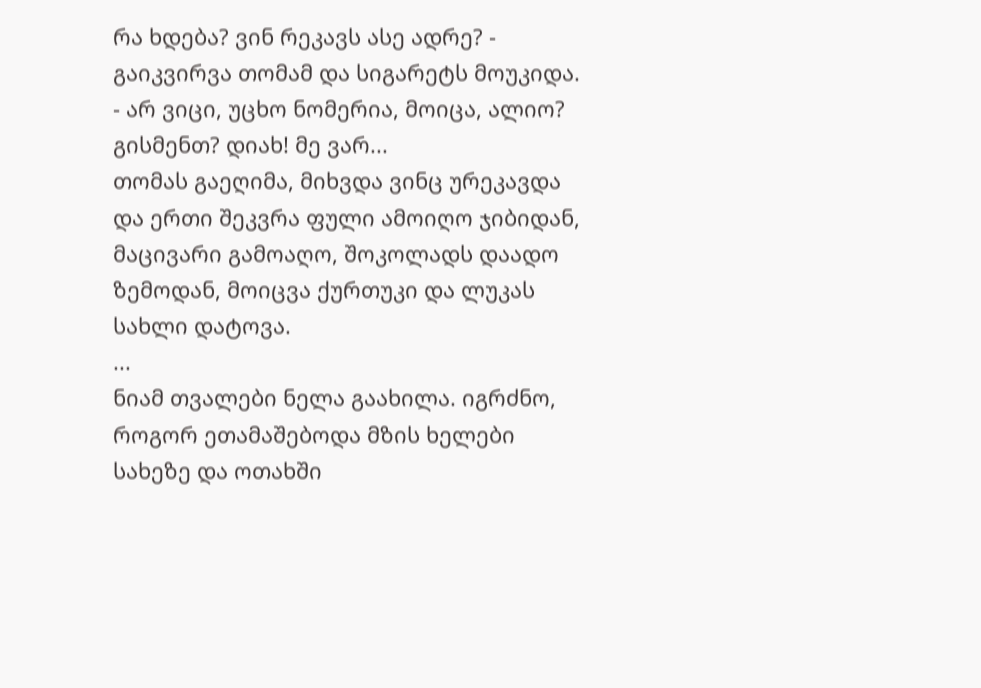რა ხდება? ვინ რეკავს ასე ადრე? - გაიკვირვა თომამ და სიგარეტს მოუკიდა.
- არ ვიცი, უცხო ნომერია, მოიცა, ალიო? გისმენთ? დიახ! მე ვარ...
თომას გაეღიმა, მიხვდა ვინც ურეკავდა და ერთი შეკვრა ფული ამოიღო ჯიბიდან, მაცივარი გამოაღო, შოკოლადს დაადო ზემოდან, მოიცვა ქურთუკი და ლუკას სახლი დატოვა.
...
ნიამ თვალები ნელა გაახილა. იგრძნო, როგორ ეთამაშებოდა მზის ხელები სახეზე და ოთახში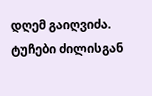დღემ გაიღვიძა. ტუჩები ძილისგან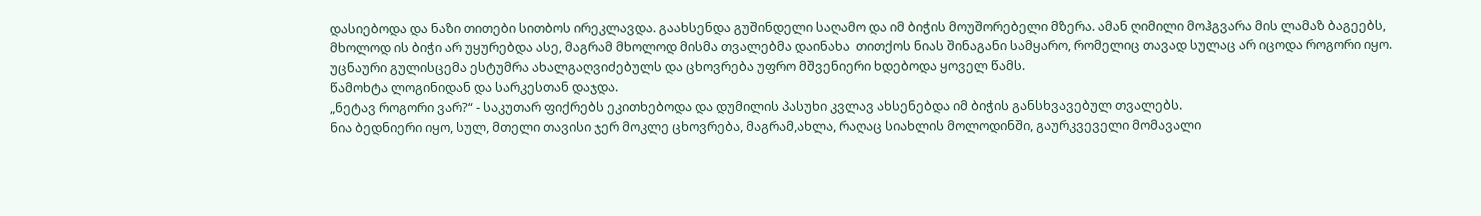დასიებოდა და ნაზი თითები სითბოს ირეკლავდა. გაახსენდა გუშინდელი საღამო და იმ ბიჭის მოუშორებელი მზერა. ამან ღიმილი მოჰგვარა მის ლამაზ ბაგეებს, მხოლოდ ის ბიჭი არ უყურებდა ასე, მაგრამ მხოლოდ მისმა თვალებმა დაინახა  თითქოს ნიას შინაგანი სამყარო, რომელიც თავად სულაც არ იცოდა როგორი იყო.
უცნაური გულისცემა ესტუმრა ახალგაღვიძებულს და ცხოვრება უფრო მშვენიერი ხდებოდა ყოველ წამს.
წამოხტა ლოგინიდან და სარკესთან დაჯდა.
„ნეტავ როგორი ვარ?“ - საკუთარ ფიქრებს ეკითხებოდა და დუმილის პასუხი კვლავ ახსენებდა იმ ბიჭის განსხვავებულ თვალებს.
ნია ბედნიერი იყო, სულ, მთელი თავისი ჯერ მოკლე ცხოვრება, მაგრამ,ახლა, რაღაც სიახლის მოლოდინში, გაურკვეველი მომავალი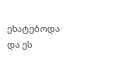ეხატებოდა და ეს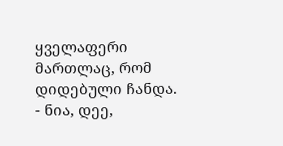ყველაფერი მართლაც, რომ დიდებული ჩანდა.
- ნია, დეე,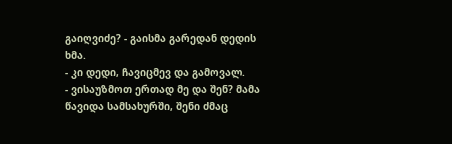გაიღვიძე? - გაისმა გარედან დედის ხმა.
- კი დედი, ჩავიცმევ და გამოვალ.
- ვისაუზმოთ ერთად მე და შენ? მამა წავიდა სამსახურში, შენი ძმაც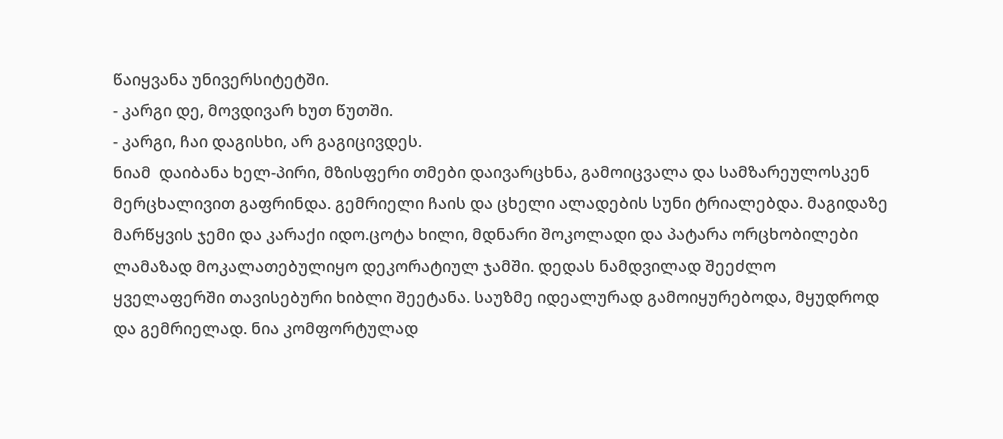წაიყვანა უნივერსიტეტში.
- კარგი დე, მოვდივარ ხუთ წუთში.
- კარგი, ჩაი დაგისხი, არ გაგიცივდეს.
ნიამ  დაიბანა ხელ-პირი, მზისფერი თმები დაივარცხნა, გამოიცვალა და სამზარეულოსკენ მერცხალივით გაფრინდა. გემრიელი ჩაის და ცხელი ალადების სუნი ტრიალებდა. მაგიდაზე მარწყვის ჯემი და კარაქი იდო.ცოტა ხილი, მდნარი შოკოლადი და პატარა ორცხობილები ლამაზად მოკალათებულიყო დეკორატიულ ჯამში. დედას ნამდვილად შეეძლო ყველაფერში თავისებური ხიბლი შეეტანა. საუზმე იდეალურად გამოიყურებოდა, მყუდროდ და გემრიელად. ნია კომფორტულად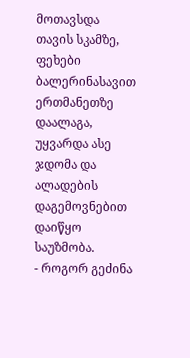მოთავსდა თავის სკამზე, ფეხები ბალერინასავით ერთმანეთზე დაალაგა, უყვარდა ასე ჯდომა და ალადების დაგემოვნებით დაიწყო საუზმობა.
- როგორ გეძინა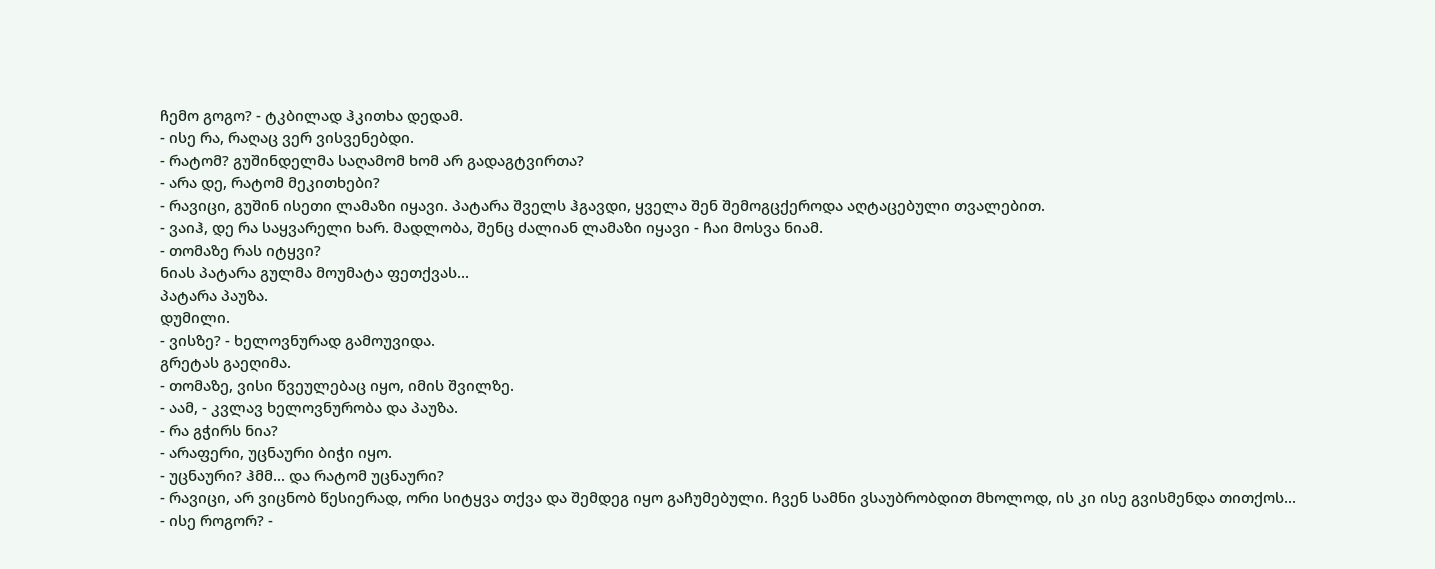ჩემო გოგო? - ტკბილად ჰკითხა დედამ.
- ისე რა, რაღაც ვერ ვისვენებდი.
- რატომ? გუშინდელმა საღამომ ხომ არ გადაგტვირთა?
- არა დე, რატომ მეკითხები?
- რავიცი, გუშინ ისეთი ლამაზი იყავი. პატარა შველს ჰგავდი, ყველა შენ შემოგცქეროდა აღტაცებული თვალებით.
- ვაიჰ, დე რა საყვარელი ხარ. მადლობა, შენც ძალიან ლამაზი იყავი - ჩაი მოსვა ნიამ.
- თომაზე რას იტყვი?
ნიას პატარა გულმა მოუმატა ფეთქვას...
პატარა პაუზა.
დუმილი.
- ვისზე? - ხელოვნურად გამოუვიდა.
გრეტას გაეღიმა.
- თომაზე, ვისი წვეულებაც იყო, იმის შვილზე.
- აამ, - კვლავ ხელოვნურობა და პაუზა.
- რა გჭირს ნია?
- არაფერი, უცნაური ბიჭი იყო.
- უცნაური? ჰმმ... და რატომ უცნაური?
- რავიცი, არ ვიცნობ წესიერად, ორი სიტყვა თქვა და შემდეგ იყო გაჩუმებული. ჩვენ სამნი ვსაუბრობდით მხოლოდ, ის კი ისე გვისმენდა თითქოს...
- ისე როგორ? -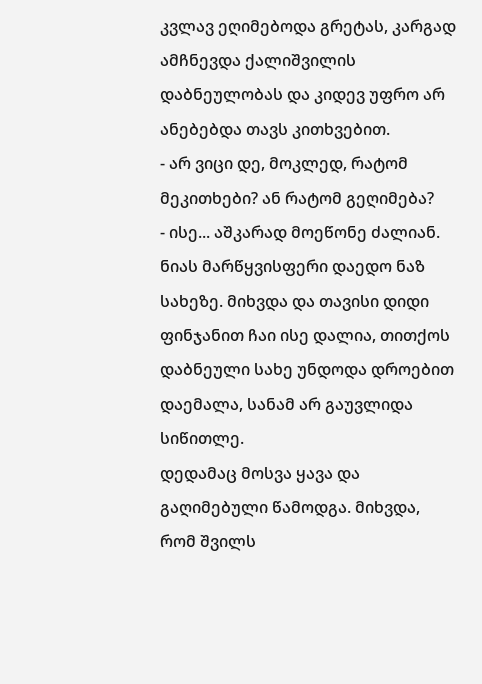კვლავ ეღიმებოდა გრეტას, კარგად ამჩნევდა ქალიშვილის დაბნეულობას და კიდევ უფრო არ ანებებდა თავს კითხვებით.
- არ ვიცი დე, მოკლედ, რატომ მეკითხები? ან რატომ გეღიმება?
- ისე... აშკარად მოეწონე ძალიან.
ნიას მარწყვისფერი დაედო ნაზ სახეზე. მიხვდა და თავისი დიდი ფინჯანით ჩაი ისე დალია, თითქოს დაბნეული სახე უნდოდა დროებით დაემალა, სანამ არ გაუვლიდა სიწითლე.
დედამაც მოსვა ყავა და გაღიმებული წამოდგა. მიხვდა, რომ შვილს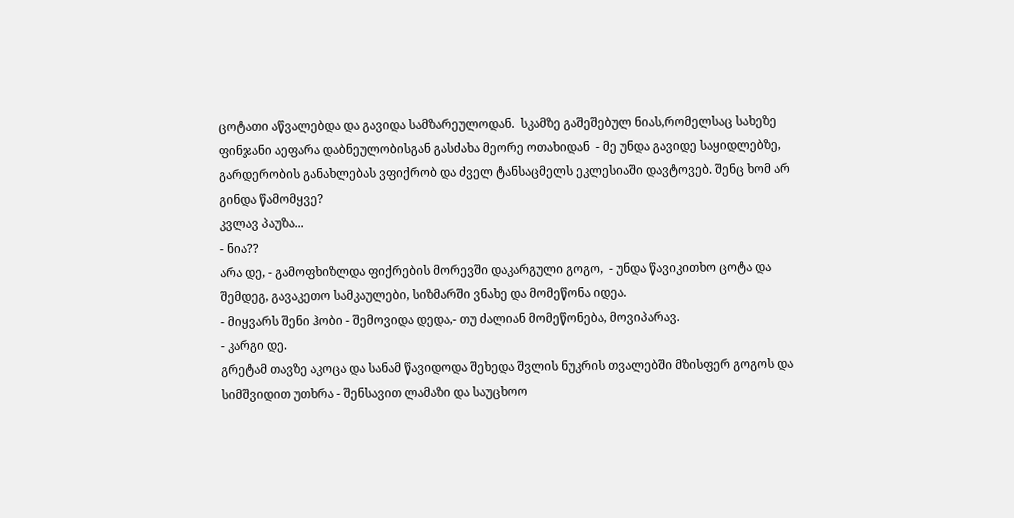ცოტათი აწვალებდა და გავიდა სამზარეულოდან.  სკამზე გაშეშებულ ნიას,რომელსაც სახეზე ფინჯანი აეფარა დაბნეულობისგან გასძახა მეორე ოთახიდან  - მე უნდა გავიდე საყიდლებზე, გარდერობის განახლებას ვფიქრობ და ძველ ტანსაცმელს ეკლესიაში დავტოვებ. შენც ხომ არ გინდა წამომყვე?
კვლავ პაუზა...
- ნია??
არა დე, - გამოფხიზლდა ფიქრების მორევში დაკარგული გოგო,  - უნდა წავიკითხო ცოტა და შემდეგ, გავაკეთო სამკაულები, სიზმარში ვნახე და მომეწონა იდეა.
- მიყვარს შენი ჰობი - შემოვიდა დედა,- თუ ძალიან მომეწონება, მოვიპარავ.
- კარგი დე.
გრეტამ თავზე აკოცა და სანამ წავიდოდა შეხედა შვლის ნუკრის თვალებში მზისფერ გოგოს და სიმშვიდით უთხრა - შენსავით ლამაზი და საუცხოო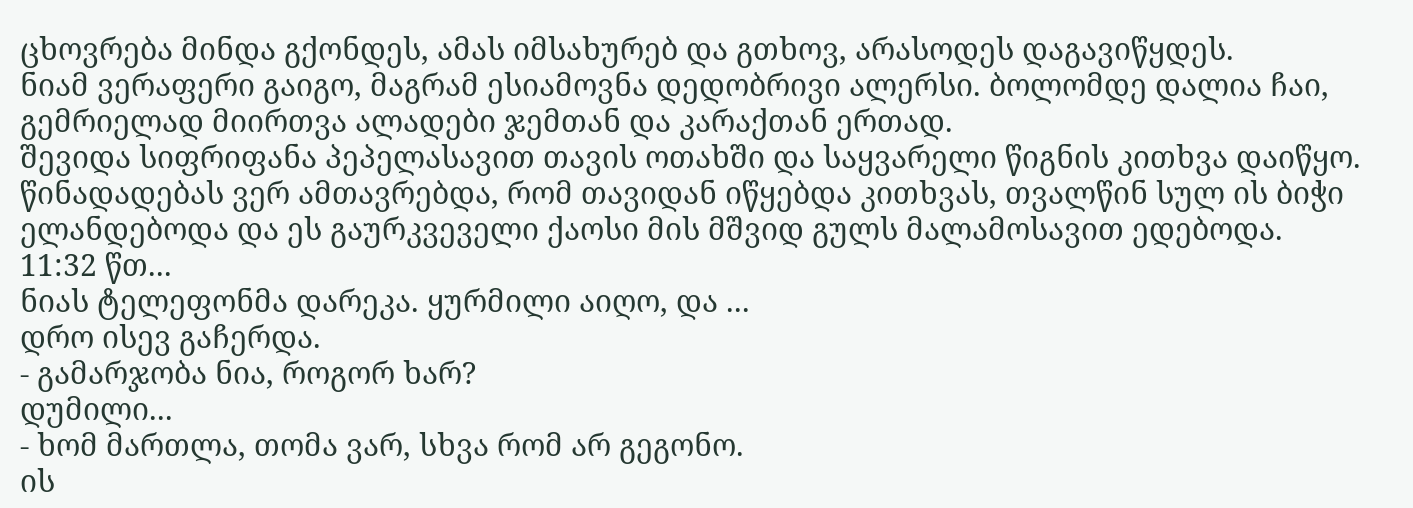ცხოვრება მინდა გქონდეს, ამას იმსახურებ და გთხოვ, არასოდეს დაგავიწყდეს.
ნიამ ვერაფერი გაიგო, მაგრამ ესიამოვნა დედობრივი ალერსი. ბოლომდე დალია ჩაი, გემრიელად მიირთვა ალადები ჯემთან და კარაქთან ერთად.
შევიდა სიფრიფანა პეპელასავით თავის ოთახში და საყვარელი წიგნის კითხვა დაიწყო. წინადადებას ვერ ამთავრებდა, რომ თავიდან იწყებდა კითხვას, თვალწინ სულ ის ბიჭი ელანდებოდა და ეს გაურკვეველი ქაოსი მის მშვიდ გულს მალამოსავით ედებოდა.
11:32 წთ...
ნიას ტელეფონმა დარეკა. ყურმილი აიღო, და ...
დრო ისევ გაჩერდა.
- გამარჯობა ნია, როგორ ხარ?
დუმილი...
- ხომ მართლა, თომა ვარ, სხვა რომ არ გეგონო.
ის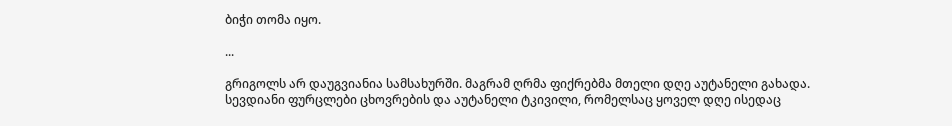ბიჭი თომა იყო.

...

გრიგოლს არ დაუგვიანია სამსახურში. მაგრამ ღრმა ფიქრებმა მთელი დღე აუტანელი გახადა. სევდიანი ფურცლები ცხოვრების და აუტანელი ტკივილი, რომელსაც ყოველ დღე ისედაც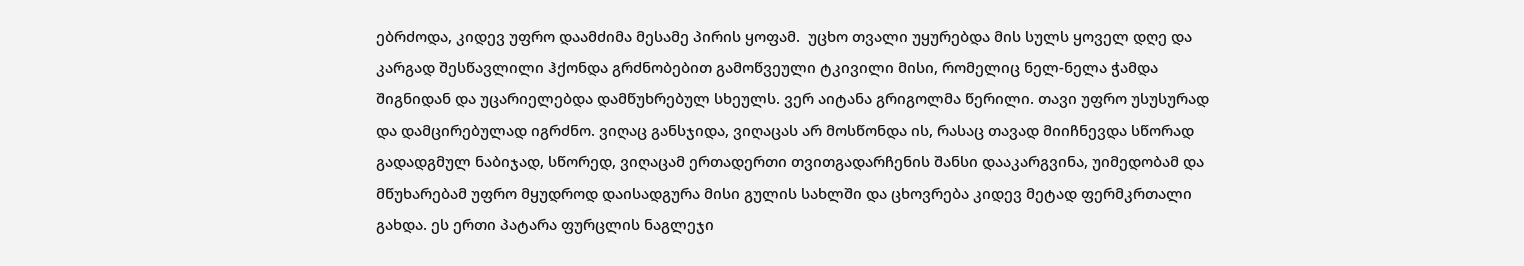ებრძოდა, კიდევ უფრო დაამძიმა მესამე პირის ყოფამ.  უცხო თვალი უყურებდა მის სულს ყოველ დღე და კარგად შესწავლილი ჰქონდა გრძნობებით გამოწვეული ტკივილი მისი, რომელიც ნელ-ნელა ჭამდა შიგნიდან და უცარიელებდა დამწუხრებულ სხეულს. ვერ აიტანა გრიგოლმა წერილი. თავი უფრო უსუსურად და დამცირებულად იგრძნო. ვიღაც განსჯიდა, ვიღაცას არ მოსწონდა ის, რასაც თავად მიიჩნევდა სწორად გადადგმულ ნაბიჯად, სწორედ, ვიღაცამ ერთადერთი თვითგადარჩენის შანსი დააკარგვინა, უიმედობამ და მწუხარებამ უფრო მყუდროდ დაისადგურა მისი გულის სახლში და ცხოვრება კიდევ მეტად ფერმკრთალი გახდა. ეს ერთი პატარა ფურცლის ნაგლეჯი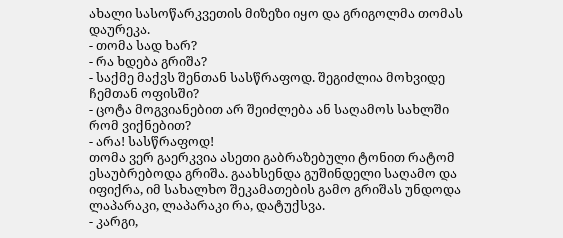ახალი სასოწარკვეთის მიზეზი იყო და გრიგოლმა თომას დაურეკა.
- თომა სად ხარ?
- რა ხდება გრიშა?
- საქმე მაქვს შენთან სასწრაფოდ. შეგიძლია მოხვიდე ჩემთან ოფისში?
- ცოტა მოგვიანებით არ შეიძლება ან საღამოს სახლში რომ ვიქნებით?
- არა! სასწრაფოდ!
თომა ვერ გაერკვია ასეთი გაბრაზებული ტონით რატომ ესაუბრებოდა გრიშა. გაახსენდა გუშინდელი საღამო და იფიქრა, იმ სახალხო შეკამათების გამო გრიშას უნდოდა ლაპარაკი, ლაპარაკი რა, დატუქსვა.
- კარგი,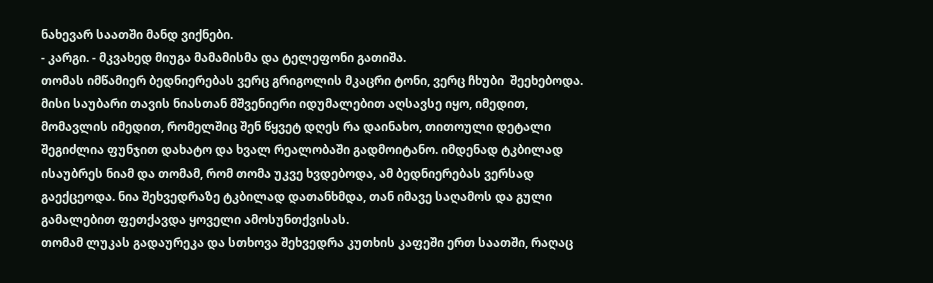ნახევარ საათში მანდ ვიქნები.
- კარგი. - მკვახედ მიუგა მამამისმა და ტელეფონი გათიშა.
თომას იმწამიერ ბედნიერებას ვერც გრიგოლის მკაცრი ტონი, ვერც ჩხუბი  შეეხებოდა. მისი საუბარი თავის ნიასთან მშვენიერი იდუმალებით აღსავსე იყო, იმედით, მომავლის იმედით, რომელშიც შენ წყვეტ დღეს რა დაინახო, თითოული დეტალი შეგიძლია ფუნჯით დახატო და ხვალ რეალობაში გადმოიტანო. იმდენად ტკბილად ისაუბრეს ნიამ და თომამ, რომ თომა უკვე ხვდებოდა, ამ ბედნიერებას ვერსად გაექცეოდა. ნია შეხვედრაზე ტკბილად დათანხმდა, თან იმავე საღამოს და გული გამალებით ფეთქავდა ყოველი ამოსუნთქვისას.
თომამ ლუკას გადაურეკა და სთხოვა შეხვედრა კუთხის კაფეში ერთ საათში, რაღაც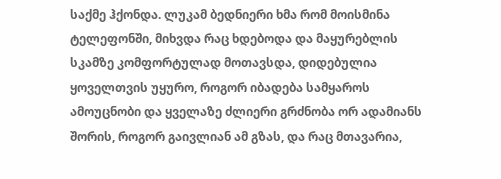საქმე ჰქონდა. ლუკამ ბედნიერი ხმა რომ მოისმინა ტელეფონში, მიხვდა რაც ხდებოდა და მაყურებლის სკამზე კომფორტულად მოთავსდა, დიდებულია ყოველთვის უყურო, როგორ იბადება სამყაროს ამოუცნობი და ყველაზე ძლიერი გრძნობა ორ ადამიანს შორის, როგორ გაივლიან ამ გზას, და რაც მთავარია,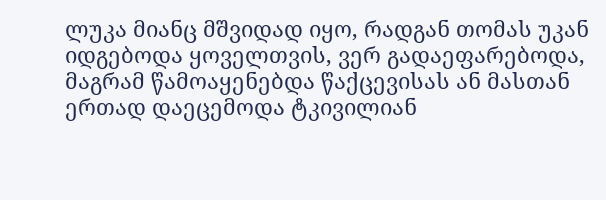ლუკა მიანც მშვიდად იყო, რადგან თომას უკან იდგებოდა ყოველთვის, ვერ გადაეფარებოდა, მაგრამ წამოაყენებდა წაქცევისას ან მასთან ერთად დაეცემოდა ტკივილიან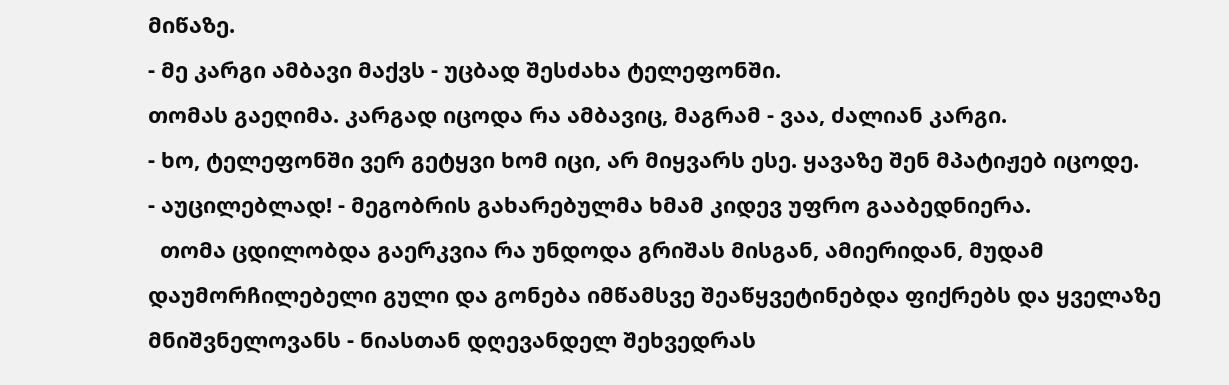მიწაზე.
- მე კარგი ამბავი მაქვს - უცბად შესძახა ტელეფონში.
თომას გაეღიმა. კარგად იცოდა რა ამბავიც, მაგრამ - ვაა, ძალიან კარგი.
- ხო, ტელეფონში ვერ გეტყვი ხომ იცი, არ მიყვარს ესე. ყავაზე შენ მპატიჟებ იცოდე.
- აუცილებლად! - მეგობრის გახარებულმა ხმამ კიდევ უფრო გააბედნიერა.
  თომა ცდილობდა გაერკვია რა უნდოდა გრიშას მისგან, ამიერიდან, მუდამ დაუმორჩილებელი გული და გონება იმწამსვე შეაწყვეტინებდა ფიქრებს და ყველაზე მნიშვნელოვანს - ნიასთან დღევანდელ შეხვედრას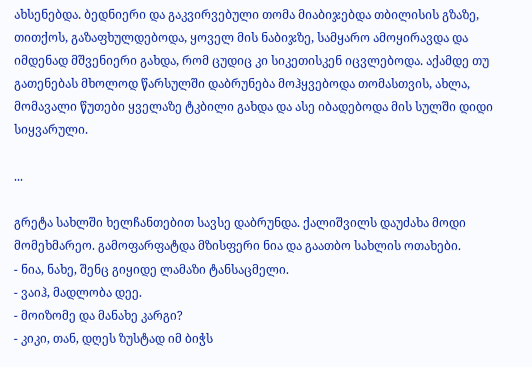ახსენებდა. ბედნიერი და გაკვირვებული თომა მიაბიჯებდა თბილისის გზაზე, თითქოს, გაზაფხულდებოდა, ყოველ მის ნაბიჯზე, სამყარო ამოყირავდა და იმდენად მშვენიერი გახდა, რომ ცუდიც კი სიკეთისკენ იცვლებოდა. აქამდე თუ გათენებას მხოლოდ წარსულში დაბრუნება მოჰყვებოდა თომასთვის, ახლა, მომავალი წუთები ყველაზე ტკბილი გახდა და ასე იბადებოდა მის სულში დიდი სიყვარული.

...

გრეტა სახლში ხელჩანთებით სავსე დაბრუნდა. ქალიშვილს დაუძახა მოდი მომეხმარეო. გამოფარფატდა მზისფერი ნია და გაათბო სახლის ოთახები.
- ნია, ნახე, შენც გიყიდე ლამაზი ტანსაცმელი.
- ვაიჰ, მადლობა დეე.
- მოიზომე და მანახე კარგი?
- კიკი, თან, დღეს ზუსტად იმ ბიჭს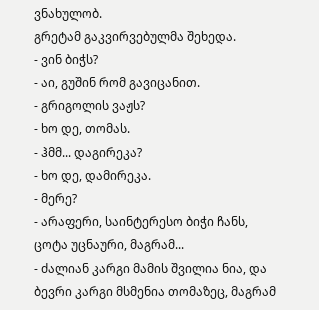ვნახულობ.
გრეტამ გაკვირვებულმა შეხედა.
- ვინ ბიჭს?
- აი, გუშინ რომ გავიცანით.
- გრიგოლის ვაჟს?
- ხო დე, თომას.
- ჰმმ... დაგირეკა?
- ხო დე, დამირეკა.
- მერე?
- არაფერი, საინტერესო ბიჭი ჩანს, ცოტა უცნაური, მაგრამ...
- ძალიან კარგი მამის შვილია ნია, და ბევრი კარგი მსმენია თომაზეც, მაგრამ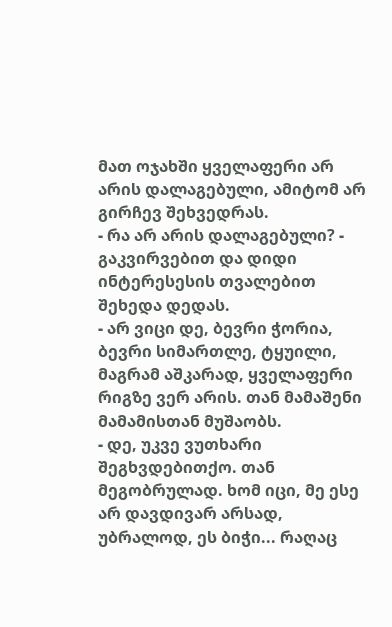მათ ოჯახში ყველაფერი არ არის დალაგებული, ამიტომ არ გირჩევ შეხვედრას.
- რა არ არის დალაგებული? - გაკვირვებით და დიდი ინტერესესის თვალებით შეხედა დედას.
- არ ვიცი დე, ბევრი ჭორია, ბევრი სიმართლე, ტყუილი, მაგრამ აშკარად, ყველაფერი რიგზე ვერ არის. თან მამაშენი მამამისთან მუშაობს.
- დე, უკვე ვუთხარი შეგხვდებითქო. თან მეგობრულად. ხომ იცი, მე ესე არ დავდივარ არსად, უბრალოდ, ეს ბიჭი... რაღაც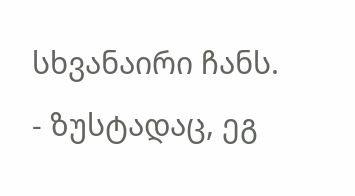სხვანაირი ჩანს.
- ზუსტადაც, ეგ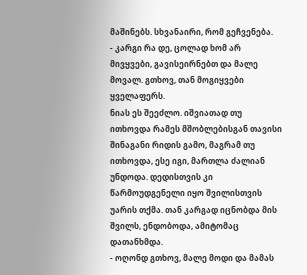მაშინებს. სხვანაირი, რომ გეჩვენება.
- კარგი რა დე, ცოლად ხომ არ მივყვები, გავისეირნებთ და მალე მოვალ. გთხოვ, თან მოგიყვები ყველაფერს.
ნიას ეს შეეძლო. იშვიათად თუ ითხოვდა რამეს მშობლებისგან თავისი შინაგანი რიდის გამო, მაგრამ თუ ითხოვდა, ესე იგი, მართლა ძალიან უნდოდა. დედისთვის კი წარმოუდგენელი იყო შვილისთვის უარის თქმა. თან კარგად იცნობდა მის შვილს, ენდობოდა, ამიტომაც დათანხმდა.
- ოღონდ გთხოვ, მალე მოდი და მამას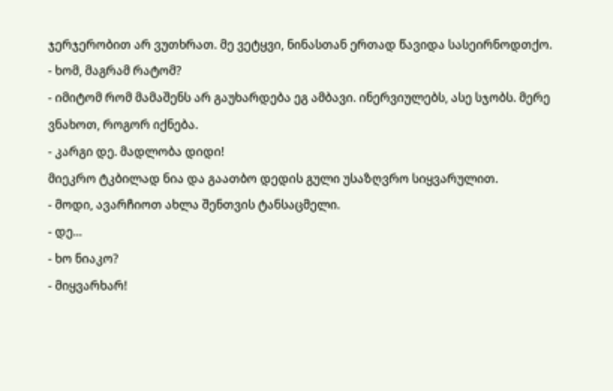ჯერჯერობით არ ვუთხრათ. მე ვეტყვი, ნინასთან ერთად წავიდა სასეირნოდთქო.
- ხომ, მაგრამ რატომ?
- იმიტომ რომ მამაშენს არ გაუხარდება ეგ ამბავი. ინერვიულებს, ასე სჯობს. მერე ვნახოთ, როგორ იქნება.
- კარგი დე. მადლობა დიდი!
მიეკრო ტკბილად ნია და გაათბო დედის გული უსაზღვრო სიყვარულით.
- მოდი, ავარჩიოთ ახლა შენთვის ტანსაცმელი.
- დე...
- ხო ნიაკო?
- მიყვარხარ!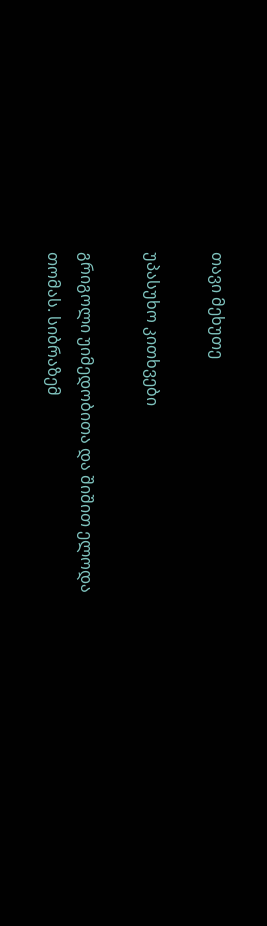თავი მეხუთე

უპასუხო კითხვები

გრიგოლი უიმედობითა და შიშით ელოდა თომას. სიბრაზემ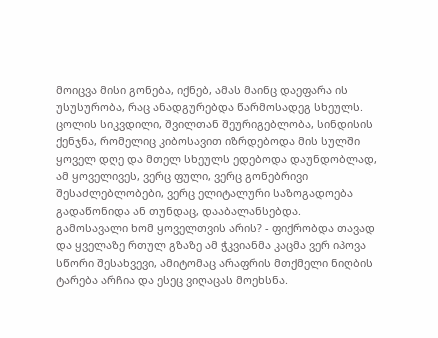მოიცვა მისი გონება, იქნებ, ამას მაინც დაეფარა ის უსუსურობა, რაც ანადგურებდა წარმოსადეგ სხეულს. ცოლის სიკვდილი, შვილთან შეურიგებლობა, სინდისის ქენჯნა, რომელიც კიბოსავით იზრდებოდა მის სულში ყოველ დღე და მთელ სხეულს ედებოდა დაუნდობლად, ამ ყოველივეს, ვერც ფული, ვერც გონებრივი შესაძლებლობები, ვერც ელიტალური საზოგადოება გადაწონიდა ან თუნდაც, დააბალანსებდა.
გამოსავალი ხომ ყოველთვის არის? - ფიქრობდა თავად და ყველაზე რთულ გზაზე ამ ჭკვიანმა კაცმა ვერ იპოვა სწორი შესახვევი, ამიტომაც არაფრის მთქმელი ნიღბის ტარება არჩია და ესეც ვიღაცას მოეხსნა.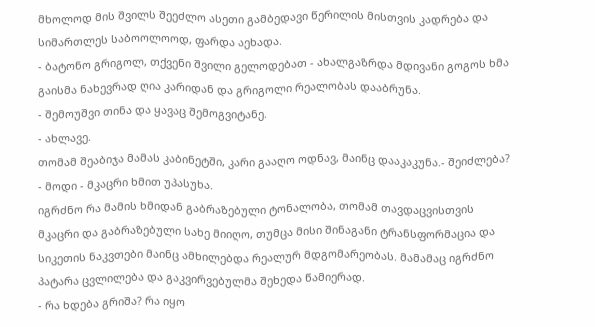მხოლოდ მის შვილს შეეძლო ასეთი გამბედავი წერილის მისთვის კადრება და სიმართლეს საბოოლოოდ, ფარდა აეხადა.
- ბატონო გრიგოლ, თქვენი შვილი გელოდებათ - ახალგაზრდა მდივანი გოგოს ხმა გაისმა ნახევრად ღია კარიდან და გრიგოლი რეალობას დააბრუნა.
- შემოუშვი თინა და ყავაც შემოგვიტანე.
- ახლავე.
თომამ შეაბიჯა მამას კაბინეტში, კარი გააღო ოდნავ, მაინც დააკაკუნა.- შეიძლება?
- მოდი - მკაცრი ხმით უპასუხა.
იგრძნო რა მამის ხმიდან გაბრაზებული ტონალობა, თომამ თავდაცვისთვის მკაცრი და გაბრაზებული სახე მიიღო, თუმცა მისი შინაგანი ტრანსფორმაცია და სიკეთის ნაკვთები მაინც ამხილებდა რეალურ მდგომარეობას. მამამაც იგრძნო პატარა ცვლილება და გაკვირვებულმა შეხედა წამიერად.
- რა ხდება გრიშა? რა იყო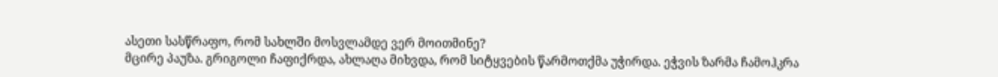ასეთი სასწრაფო, რომ სახლში მოსვლამდე ვერ მოითმინე?
მცირე პაუზა. გრიგოლი ჩაფიქრდა, ახლაღა მიხვდა, რომ სიტყვების წარმოთქმა უჭირდა. ეჭვის ზარმა ჩამოჰკრა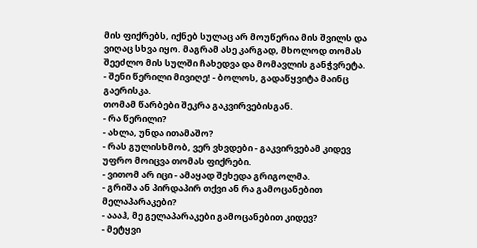მის ფიქრებს, იქნებ სულაც არ მოუწერია მის შვილს და ვიღაც სხვა იყო. მაგრამ ასე კარგად, მხოლოდ თომას შეეძლო მის სულში ჩახედვა და მომავლის განჭვრეტა.
- შენი წერილი მივიღე! - ბოლოს, გადაწყვიტა მაინც გაერისკა.
თომამ წარბები შეკრა გაკვირვებისგან.
- რა წერილი?
- ახლა, უნდა ითამაშო?
- რას გულისხმობ, ვერ ვხვდები - გაკვირვებამ კიდევ უფრო მოიცვა თომას ფიქრები.
- ვითომ არ იცი - ამაყად შეხედა გრიგოლმა.
- გრიშა ან პირდაპირ თქვი ან რა გამოცანებით მელაპარაკები?
- აააჰ, მე გელაპარაკები გამოცანებით კიდევ?
- მეტყვი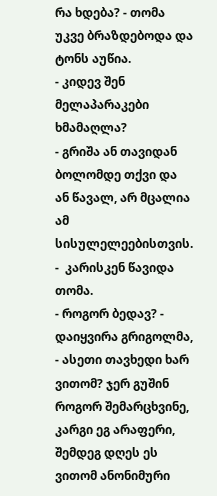რა ხდება? - თომა უკვე ბრაზდებოდა და ტონს აუწია.
- კიდევ შენ მელაპარაკები ხმამაღლა?
- გრიშა ან თავიდან ბოლომდე თქვი და ან წავალ, არ მცალია ამ სისულელეებისთვის. -  კარისკენ წავიდა თომა.
- როგორ ბედავ? - დაიყვირა გრიგოლმა, - ასეთი თავხედი ხარ ვითომ? ჯერ გუშინ როგორ შემარცხვინე, კარგი ეგ არაფერი, შემდეგ დღეს ეს ვითომ ანონიმური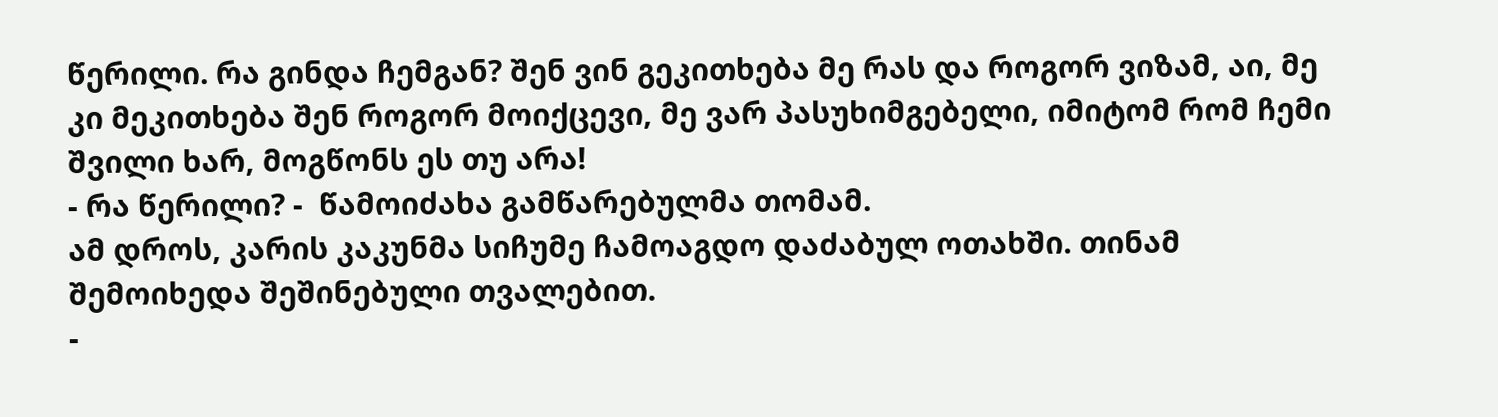წერილი. რა გინდა ჩემგან? შენ ვინ გეკითხება მე რას და როგორ ვიზამ, აი, მე კი მეკითხება შენ როგორ მოიქცევი, მე ვარ პასუხიმგებელი, იმიტომ რომ ჩემი შვილი ხარ, მოგწონს ეს თუ არა!
- რა წერილი? -  წამოიძახა გამწარებულმა თომამ.
ამ დროს, კარის კაკუნმა სიჩუმე ჩამოაგდო დაძაბულ ოთახში. თინამ შემოიხედა შეშინებული თვალებით.
-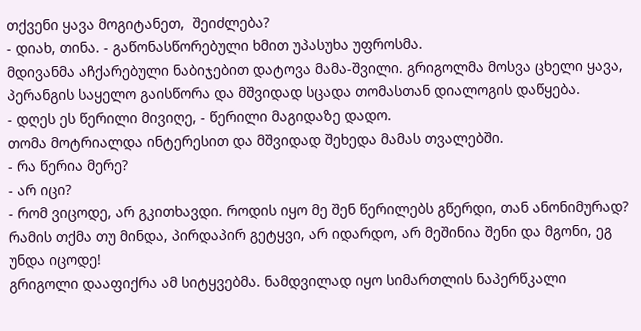თქვენი ყავა მოგიტანეთ,  შეიძლება?
- დიახ, თინა. - გაწონასწორებული ხმით უპასუხა უფროსმა.
მდივანმა აჩქარებული ნაბიჯებით დატოვა მამა-შვილი. გრიგოლმა მოსვა ცხელი ყავა, პერანგის საყელო გაისწორა და მშვიდად სცადა თომასთან დიალოგის დაწყება.
- დღეს ეს წერილი მივიღე, - წერილი მაგიდაზე დადო.
თომა მოტრიალდა ინტერესით და მშვიდად შეხედა მამას თვალებში.
- რა წერია მერე?
- არ იცი?
- რომ ვიცოდე, არ გკითხავდი. როდის იყო მე შენ წერილებს გწერდი, თან ანონიმურად? რამის თქმა თუ მინდა, პირდაპირ გეტყვი, არ იდარდო, არ მეშინია შენი და მგონი, ეგ უნდა იცოდე!
გრიგოლი დააფიქრა ამ სიტყვებმა. ნამდვილად იყო სიმართლის ნაპერწკალი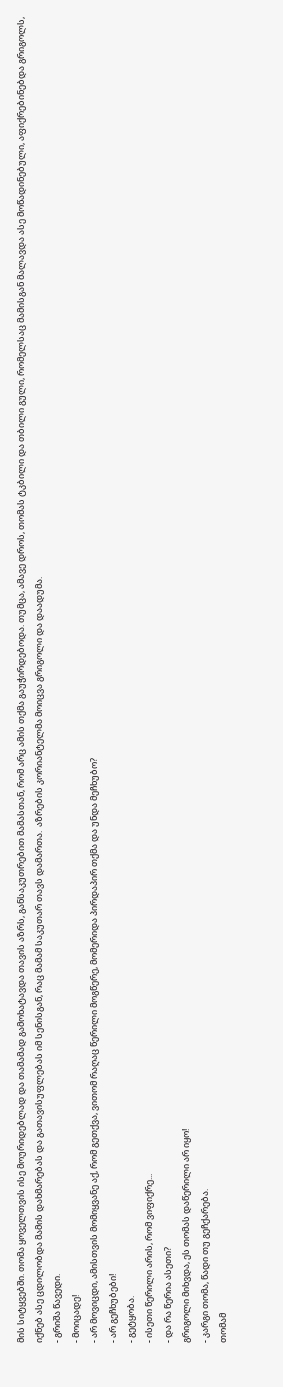მის სიტყვებში. თომა ყოველთვის ისე მოურიდებლად და თამამად გამოხატავდა თავის აზრს, განსაკუთრებით მამასთან, რომ არც ამის თქმა გაუჭირდებოდა. თუმცა, ამავე დროს, თომას ტკბილი და თბილი გული, რომელსაც მამისგან მალავდა ასე მოწადინებული, აფიქრებინებდა გრიგოლს, იქნებ ასე ცდილობდა მამის დახმარებას და გათავისუფლებას იმ სენისგან, რაც მამამ საკუთარ თავს დამართა.  აზრების კორიანტელმა მოიცვა გრიგოლი და დაადუმა.
- გრიშა წავედი.
- მოიცადე!
- არ მოვიცდი, ამისთვის მომიყვანე აქ, რომ გეთქვა, ვითომ რაღაც წერილი მოგწერე, მომერიდა პირდაპირ თქმა და უნდა მეჩხუბო?
- არ გეჩხუბები!
- გეტყობა.
- ისეთი წერილი არის, რომ ვიფიქრე...
- და რა წერია ასეთი?
გრიგოლი მიხვდა, ეს თომას დაწერილი არ იყო!
- კარგი თომა, წადი თუ გეჩქარება.
თომამ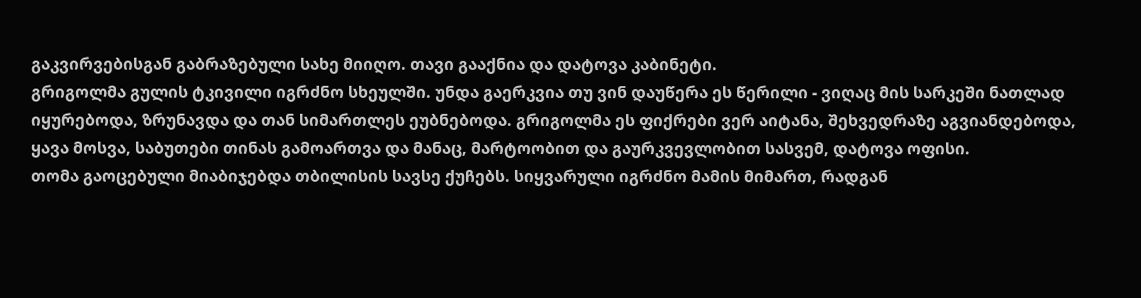გაკვირვებისგან გაბრაზებული სახე მიიღო. თავი გააქნია და დატოვა კაბინეტი.
გრიგოლმა გულის ტკივილი იგრძნო სხეულში. უნდა გაერკვია თუ ვინ დაუწერა ეს წერილი - ვიღაც მის სარკეში ნათლად იყურებოდა, ზრუნავდა და თან სიმართლეს ეუბნებოდა. გრიგოლმა ეს ფიქრები ვერ აიტანა, შეხვედრაზე აგვიანდებოდა, ყავა მოსვა, საბუთები თინას გამოართვა და მანაც, მარტოობით და გაურკვევლობით სასვემ, დატოვა ოფისი.
თომა გაოცებული მიაბიჯებდა თბილისის სავსე ქუჩებს. სიყვარული იგრძნო მამის მიმართ, რადგან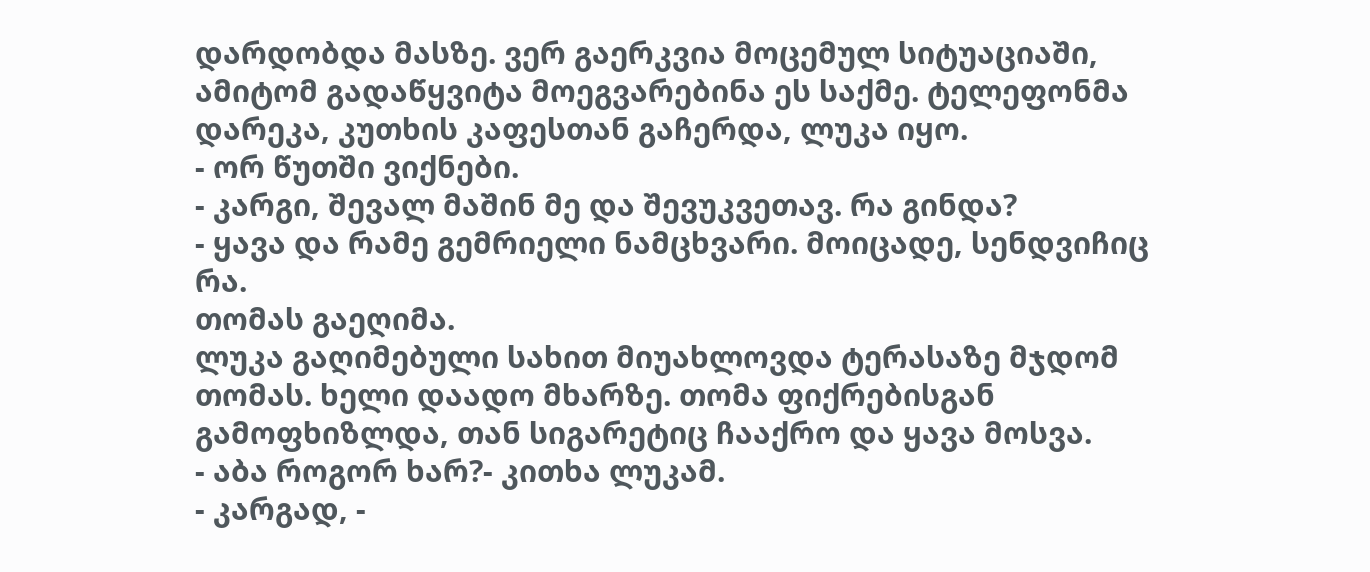დარდობდა მასზე. ვერ გაერკვია მოცემულ სიტუაციაში, ამიტომ გადაწყვიტა მოეგვარებინა ეს საქმე. ტელეფონმა დარეკა, კუთხის კაფესთან გაჩერდა, ლუკა იყო.
- ორ წუთში ვიქნები.
- კარგი, შევალ მაშინ მე და შევუკვეთავ. რა გინდა?
- ყავა და რამე გემრიელი ნამცხვარი. მოიცადე, სენდვიჩიც რა.
თომას გაეღიმა.
ლუკა გაღიმებული სახით მიუახლოვდა ტერასაზე მჯდომ თომას. ხელი დაადო მხარზე. თომა ფიქრებისგან გამოფხიზლდა, თან სიგარეტიც ჩააქრო და ყავა მოსვა.
- აბა როგორ ხარ?- კითხა ლუკამ.
- კარგად, -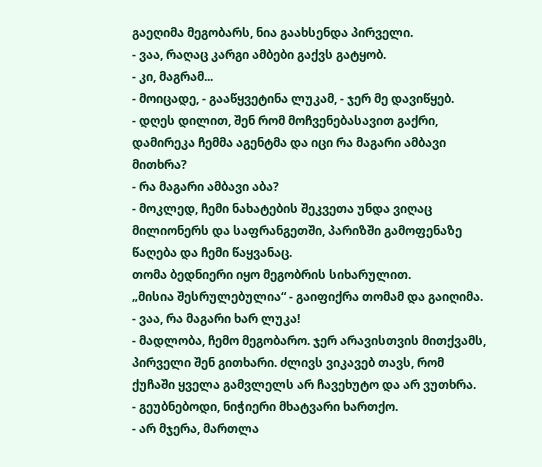გაეღიმა მეგობარს, ნია გაახსენდა პირველი.
- ვაა, რაღაც კარგი ამბები გაქვს გატყობ.
- კი, მაგრამ...
- მოიცადე, - გააწყვეტინა ლუკამ, - ჯერ მე დავიწყებ.
- დღეს დილით, შენ რომ მოჩვენებასავით გაქრი, დამირეკა ჩემმა აგენტმა და იცი რა მაგარი ამბავი მითხრა?
- რა მაგარი ამბავი აბა?
- მოკლედ, ჩემი ნახატების შეკვეთა უნდა ვიღაც მილიონერს და საფრანგეთში, პარიზში გამოფენაზე წაღება და ჩემი წაყვანაც.
თომა ბედნიერი იყო მეგობრის სიხარულით.
„მისია შესრულებულია“ - გაიფიქრა თომამ და გაიღიმა.
- ვაა, რა მაგარი ხარ ლუკა!
- მადლობა, ჩემო მეგობარო. ჯერ არავისთვის მითქვამს, პირველი შენ გითხარი. ძლივს ვიკავებ თავს, რომ ქუჩაში ყველა გამვლელს არ ჩავეხუტო და არ ვუთხრა.
- გეუბნებოდი, ნიჭიერი მხატვარი ხართქო.
- არ მჯერა, მართლა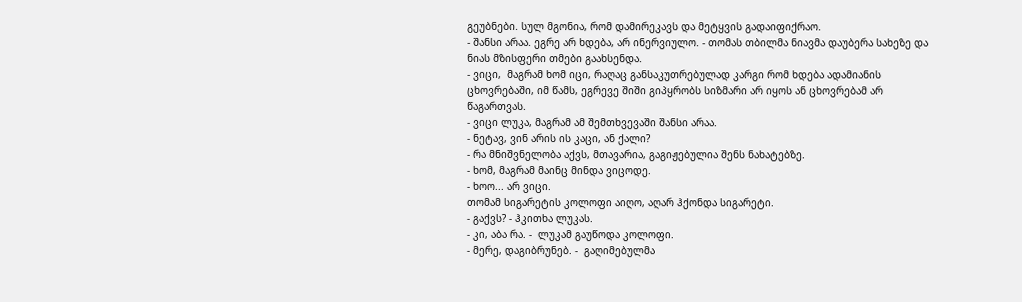გეუბნები. სულ მგონია, რომ დამირეკავს და მეტყვის გადაიფიქრაო.
- შანსი არაა. ეგრე არ ხდება, არ ინერვიულო. - თომას თბილმა ნიავმა დაუბერა სახეზე და ნიას მზისფერი თმები გაახსენდა.
- ვიცი,  მაგრამ ხომ იცი, რაღაც განსაკუთრებულად კარგი რომ ხდება ადამიანის ცხოვრებაში, იმ წამს, ეგრევე შიში გიპყრობს სიზმარი არ იყოს ან ცხოვრებამ არ წაგართვას.
- ვიცი ლუკა, მაგრამ ამ შემთხვევაში შანსი არაა.
- ნეტავ, ვინ არის ის კაცი, ან ქალი?
- რა მნიშვნელობა აქვს, მთავარია, გაგიჟებულია შენს ნახატებზე.
- ხომ, მაგრამ მაინც მინდა ვიცოდე.
- ხოო... არ ვიცი.
თომამ სიგარეტის კოლოფი აიღო, აღარ ჰქონდა სიგარეტი.
- გაქვს? - ჰკითხა ლუკას.
- კი, აბა რა. -  ლუკამ გაუწოდა კოლოფი.
- მერე, დაგიბრუნებ. -  გაღიმებულმა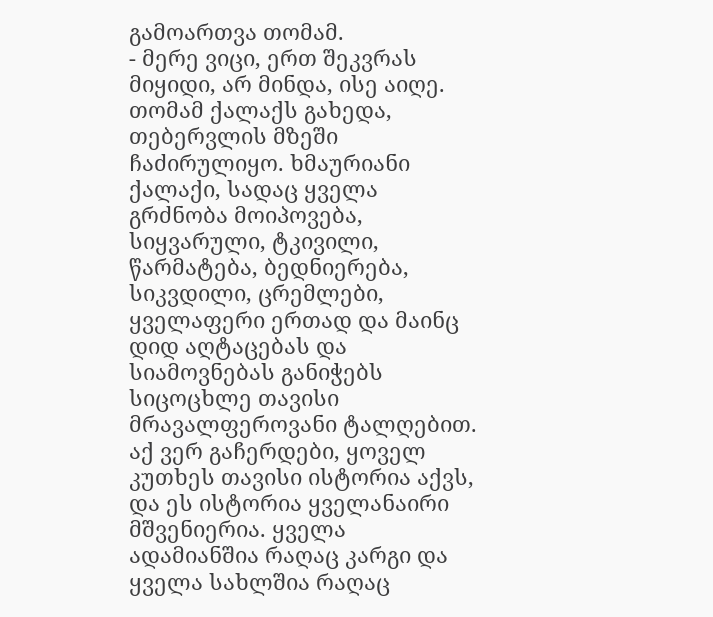გამოართვა თომამ.
- მერე ვიცი, ერთ შეკვრას მიყიდი, არ მინდა, ისე აიღე.
თომამ ქალაქს გახედა, თებერვლის მზეში ჩაძირულიყო. ხმაურიანი ქალაქი, სადაც ყველა გრძნობა მოიპოვება, სიყვარული, ტკივილი, წარმატება, ბედნიერება, სიკვდილი, ცრემლები, ყველაფერი ერთად და მაინც დიდ აღტაცებას და სიამოვნებას განიჭებს სიცოცხლე თავისი მრავალფეროვანი ტალღებით. აქ ვერ გაჩერდები, ყოველ კუთხეს თავისი ისტორია აქვს, და ეს ისტორია ყველანაირი მშვენიერია. ყველა ადამიანშია რაღაც კარგი და ყველა სახლშია რაღაც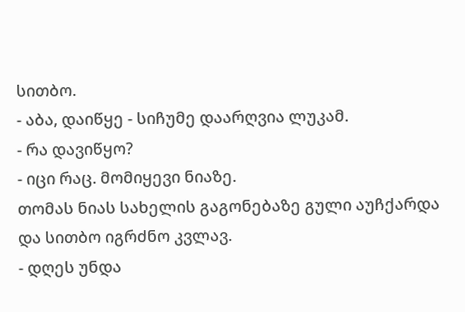სითბო.
- აბა, დაიწყე - სიჩუმე დაარღვია ლუკამ.
- რა დავიწყო?
- იცი რაც. მომიყევი ნიაზე.
თომას ნიას სახელის გაგონებაზე გული აუჩქარდა და სითბო იგრძნო კვლავ.
- დღეს უნდა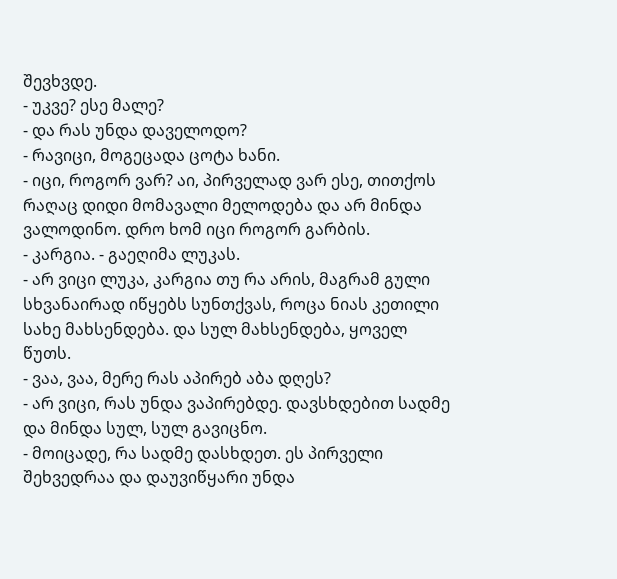შევხვდე.
- უკვე? ესე მალე?
- და რას უნდა დაველოდო?
- რავიცი, მოგეცადა ცოტა ხანი.
- იცი, როგორ ვარ? აი, პირველად ვარ ესე, თითქოს რაღაც დიდი მომავალი მელოდება და არ მინდა ვალოდინო. დრო ხომ იცი როგორ გარბის.
- კარგია. - გაეღიმა ლუკას.
- არ ვიცი ლუკა, კარგია თუ რა არის, მაგრამ გული სხვანაირად იწყებს სუნთქვას, როცა ნიას კეთილი სახე მახსენდება. და სულ მახსენდება, ყოველ წუთს.
- ვაა, ვაა, მერე რას აპირებ აბა დღეს?
- არ ვიცი, რას უნდა ვაპირებდე. დავსხდებით სადმე და მინდა სულ, სულ გავიცნო.
- მოიცადე, რა სადმე დასხდეთ. ეს პირველი შეხვედრაა და დაუვიწყარი უნდა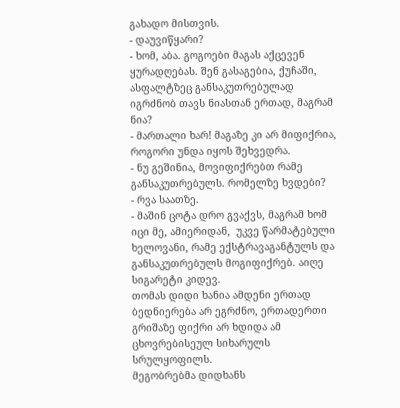გახადო მისთვის.
- დაუვიწყარი?
- ხომ, აბა. გოგოები მაგას აქცევენ ყურადღებას. შენ გასაგებია, ქუჩაში, ასფალტზეც განსაკუთრებულად იგრძნობ თავს ნიასთან ერთად, მაგრამ ნია?
- მართალი ხარ! მაგაზე კი არ მიფიქრია, როგორი უნდა იყოს შეხვედრა.
- ნუ გეშინია, მოვიფიქრებთ რამე განსაკუთრებულს. რომელზე ხვდები?
- რვა საათზე.
- მაშინ ცოტა დრო გვაქვს, მაგრამ ხომ იცი მე, ამიერიდან,  უკვე წარმატებული ხელოვანი, რამე ექსტრავაგანტულს და განსაკუთრებულს მოგიფიქრებ. აიღე სიგარეტი კიდევ.
თომას დიდი ხანია ამდენი ერთად ბედნიერება არ ეგრძნო, ერთადერთი გრიშაზე ფიქრი არ ხდიდა ამ ცხოვრებისეულ სიხარულს სრულყოფილს.
მეგობრებმა დიდხანს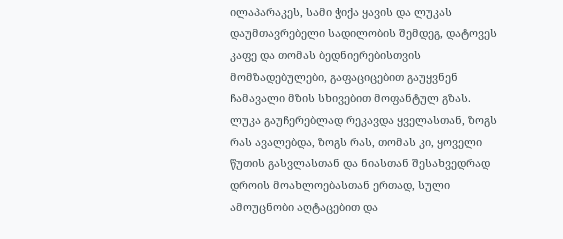ილაპარაკეს, სამი ჭიქა ყავის და ლუკას დაუმთავრებელი სადილობის შემდეგ, დატოვეს კაფე და თომას ბედნიერებისთვის მომზადებულები, გაფაციცებით გაუყვნენ ჩამავალი მზის სხივებით მოფანტულ გზას. ლუკა გაუჩერებლად რეკავდა ყველასთან, ზოგს რას ავალებდა, ზოგს რას, თომას კი, ყოველი წუთის გასვლასთან და ნიასთან შესახვედრად დროის მოახლოებასთან ერთად, სული ამოუცნობი აღტაცებით და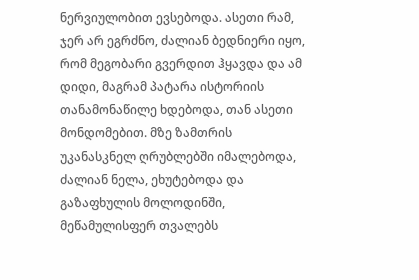ნერვიულობით ევსებოდა. ასეთი რამ, ჯერ არ ეგრძნო, ძალიან ბედნიერი იყო, რომ მეგობარი გვერდით ჰყავდა და ამ დიდი, მაგრამ პატარა ისტორიის თანამონაწილე ხდებოდა, თან ასეთი მონდომებით. მზე ზამთრის უკანასკნელ ღრუბლებში იმალებოდა, ძალიან ნელა, ეხუტებოდა და გაზაფხულის მოლოდინში, მეწამულისფერ თვალებს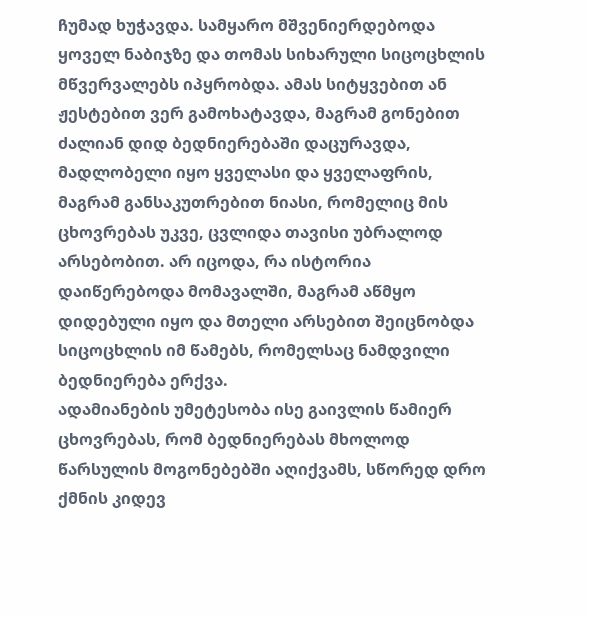ჩუმად ხუჭავდა. სამყარო მშვენიერდებოდა ყოველ ნაბიჯზე და თომას სიხარული სიცოცხლის მწვერვალებს იპყრობდა. ამას სიტყვებით ან ჟესტებით ვერ გამოხატავდა, მაგრამ გონებით ძალიან დიდ ბედნიერებაში დაცურავდა, მადლობელი იყო ყველასი და ყველაფრის, მაგრამ განსაკუთრებით ნიასი, რომელიც მის ცხოვრებას უკვე, ცვლიდა თავისი უბრალოდ არსებობით. არ იცოდა, რა ისტორია დაიწერებოდა მომავალში, მაგრამ აწმყო დიდებული იყო და მთელი არსებით შეიცნობდა სიცოცხლის იმ წამებს, რომელსაც ნამდვილი ბედნიერება ერქვა.
ადამიანების უმეტესობა ისე გაივლის წამიერ ცხოვრებას, რომ ბედნიერებას მხოლოდ წარსულის მოგონებებში აღიქვამს, სწორედ დრო ქმნის კიდევ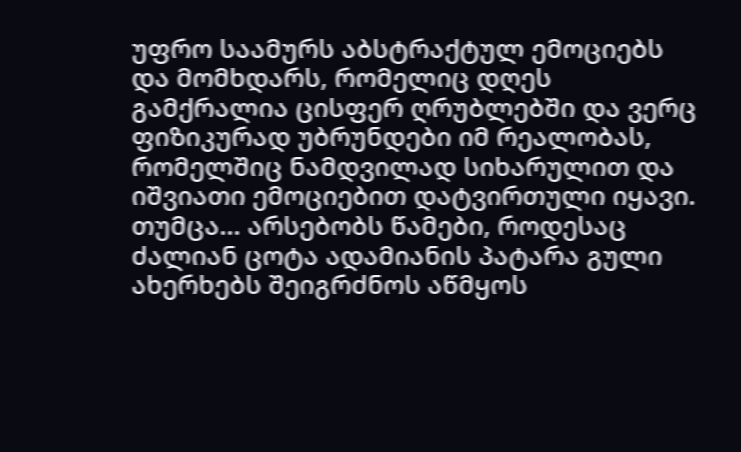უფრო საამურს აბსტრაქტულ ემოციებს და მომხდარს, რომელიც დღეს გამქრალია ცისფერ ღრუბლებში და ვერც ფიზიკურად უბრუნდები იმ რეალობას, რომელშიც ნამდვილად სიხარულით და იშვიათი ემოციებით დატვირთული იყავი. თუმცა... არსებობს წამები, როდესაც ძალიან ცოტა ადამიანის პატარა გული ახერხებს შეიგრძნოს აწმყოს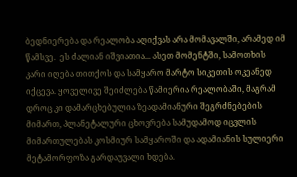ბედნიერება და რეალობა აღიქვას არა მომავალში, არამედ იმ წამსვე.  ეს ძალიან იშვიათია... ასეთ მომენტში, სამოთხის კარი იღება თითქოს და სამყარო მარტო სიკეთის ოკეანედ იქცევა. ყოველივე შეიძლება წამიერია რეალობაში, მაგრამ დროც კი დამარცხებულია ზეადამიანური შეგრძნებების მიმართ, პლანეტალური ცხოვრება სამუდამოდ იცვლის მიმართულებას კოსმიურ სამყაროში და ადამიანის სულიერი მეტამორფოზა გარდაუვალი ხდება.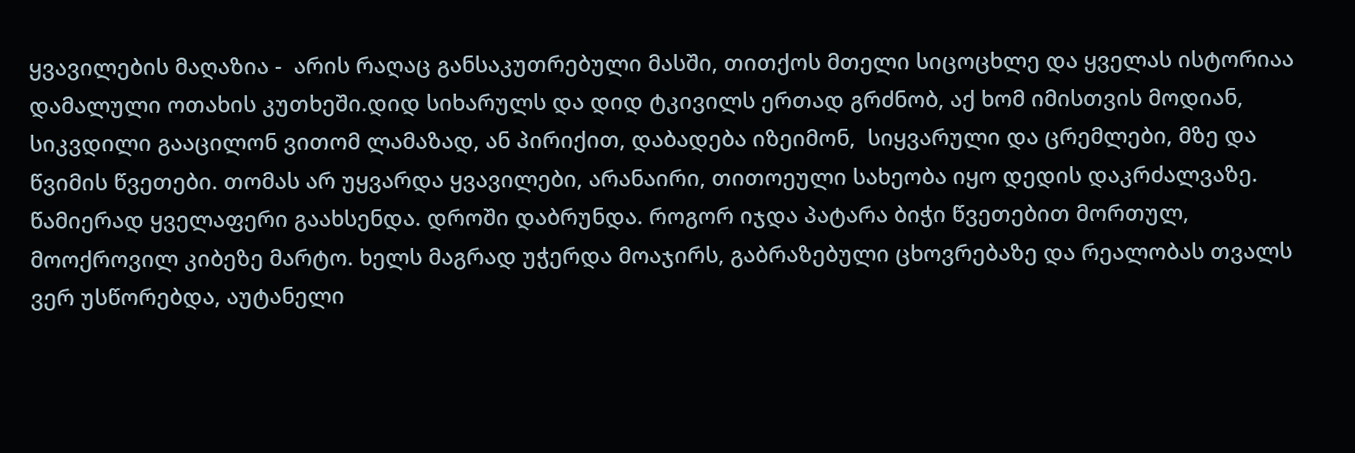ყვავილების მაღაზია -  არის რაღაც განსაკუთრებული მასში, თითქოს მთელი სიცოცხლე და ყველას ისტორიაა დამალული ოთახის კუთხეში.დიდ სიხარულს და დიდ ტკივილს ერთად გრძნობ, აქ ხომ იმისთვის მოდიან, სიკვდილი გააცილონ ვითომ ლამაზად, ან პირიქით, დაბადება იზეიმონ,  სიყვარული და ცრემლები, მზე და წვიმის წვეთები. თომას არ უყვარდა ყვავილები, არანაირი, თითოეული სახეობა იყო დედის დაკრძალვაზე. წამიერად ყველაფერი გაახსენდა. დროში დაბრუნდა. როგორ იჯდა პატარა ბიჭი წვეთებით მორთულ, მოოქროვილ კიბეზე მარტო. ხელს მაგრად უჭერდა მოაჯირს, გაბრაზებული ცხოვრებაზე და რეალობას თვალს ვერ უსწორებდა, აუტანელი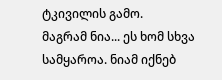ტკივილის გამო.
მაგრამ ნია... ეს ხომ სხვა სამყაროა. ნიამ იქნებ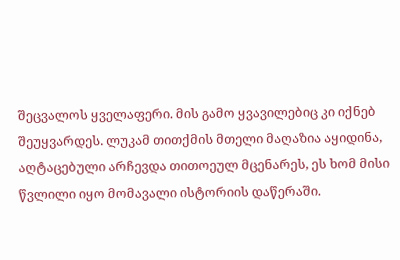შეცვალოს ყველაფერი. მის გამო ყვავილებიც კი იქნებ შეუყვარდეს. ლუკამ თითქმის მთელი მაღაზია აყიდინა, აღტაცებული არჩევდა თითოეულ მცენარეს, ეს ხომ მისი წვლილი იყო მომავალი ისტორიის დაწერაში.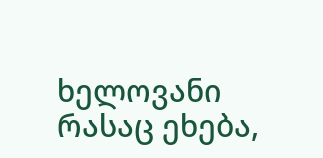ხელოვანი რასაც ეხება,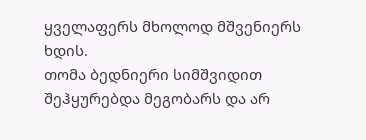ყველაფერს მხოლოდ მშვენიერს ხდის.
თომა ბედნიერი სიმშვიდით შეჰყურებდა მეგობარს და არ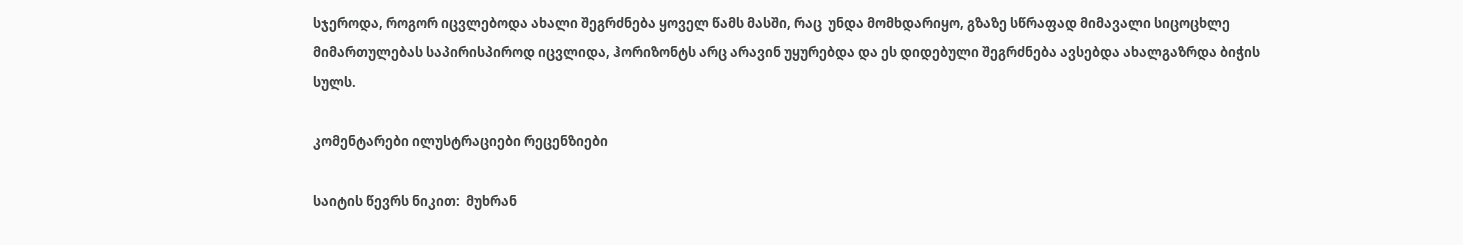სჯეროდა, როგორ იცვლებოდა ახალი შეგრძნება ყოველ წამს მასში, რაც  უნდა მომხდარიყო, გზაზე სწრაფად მიმავალი სიცოცხლე მიმართულებას საპირისპიროდ იცვლიდა, ჰორიზონტს არც არავინ უყურებდა და ეს დიდებული შეგრძნება ავსებდა ახალგაზრდა ბიჭის სულს.

კომენტარები ილუსტრაციები რეცენზიები

საიტის წევრს ნიკით:  მუხრან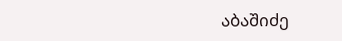აბაშიძე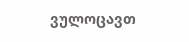ვულოცავთ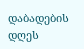დაბადების დღეს